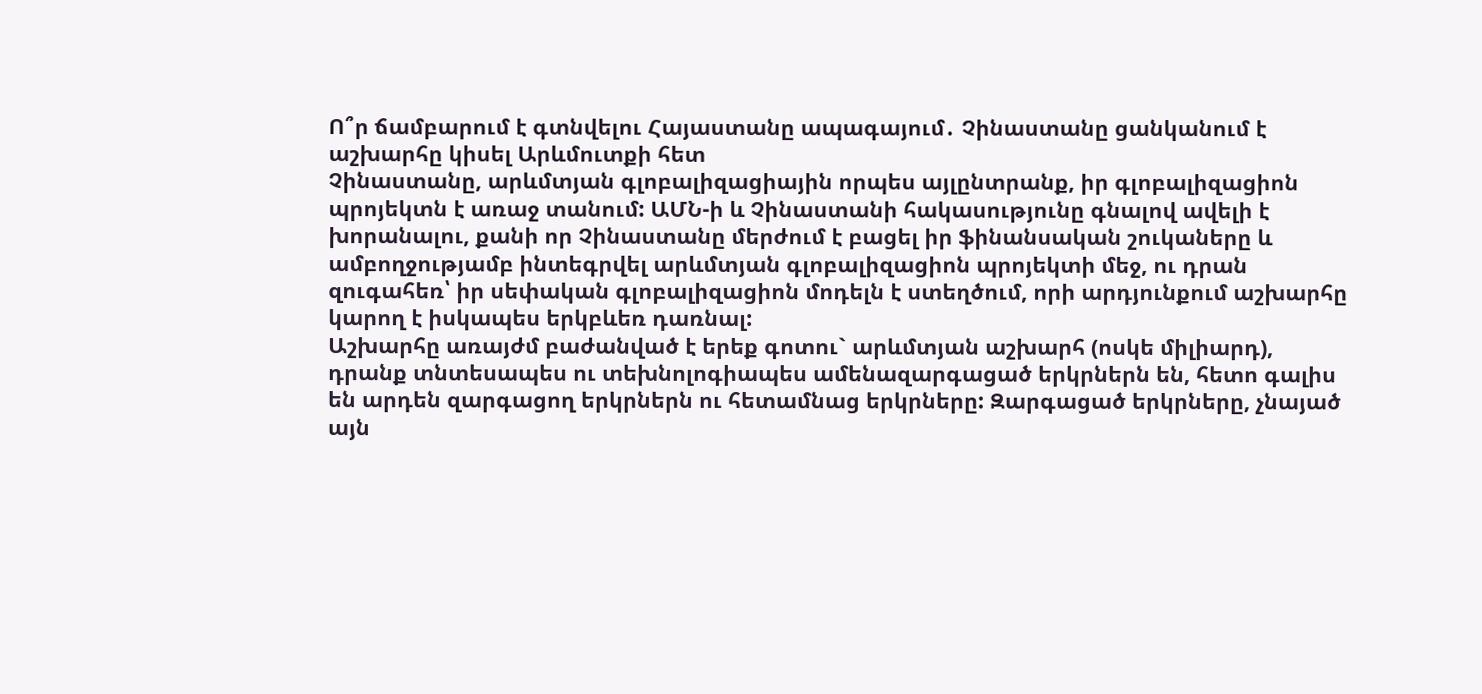Ո՞ր ճամբարում է գտնվելու Հայաստանը ապագայում․ Չինաստանը ցանկանում է աշխարհը կիսել Արևմուտքի հետ
Չինաստանը, արևմտյան գլոբալիզացիային որպես այլընտրանք, իր գլոբալիզացիոն պրոյեկտն է առաջ տանում: ԱՄՆ-ի և Չինաստանի հակասությունը գնալով ավելի է խորանալու, քանի որ Չինաստանը մերժում է բացել իր ֆինանսական շուկաները և ամբողջությամբ ինտեգրվել արևմտյան գլոբալիզացիոն պրոյեկտի մեջ, ու դրան զուգահեռ՝ իր սեփական գլոբալիզացիոն մոդելն է ստեղծում, որի արդյունքում աշխարհը կարող է իսկապես երկբևեռ դառնալ:
Աշխարհը առայժմ բաժանված է երեք գոտու` արևմտյան աշխարհ (ոսկե միլիարդ), դրանք տնտեսապես ու տեխնոլոգիապես ամենազարգացած երկրներն են, հետո գալիս են արդեն զարգացող երկրներն ու հետամնաց երկրները: Զարգացած երկրները, չնայած այն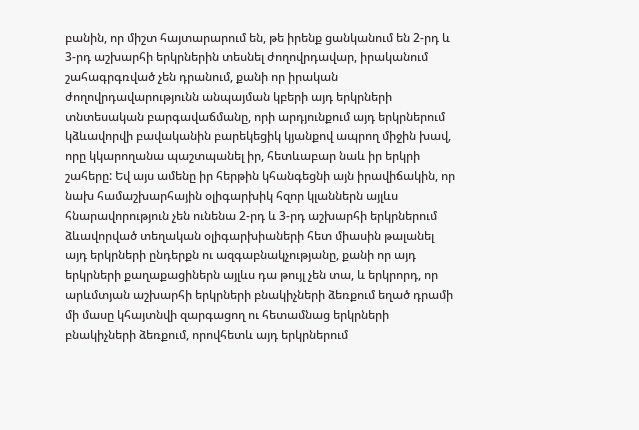բանին, որ միշտ հայտարարում են, թե իրենք ցանկանում են 2-րդ և 3-րդ աշխարհի երկրներին տեսնել ժողովրդավար, իրականում շահագրգռված չեն դրանում, քանի որ իրական ժողովրդավարությունն անպայման կբերի այդ երկրների տնտեսական բարգավաճմանը, որի արդյունքում այդ երկրներում կձևավորվի բավականին բարեկեցիկ կյանքով ապրող միջին խավ, որը կկարողանա պաշտպանել իր, հետևաբար նաև իր երկրի շահերը: Եվ այս ամենը իր հերթին կհանգեցնի այն իրավիճակին, որ նախ համաշխարհային օլիգարխիկ հզոր կլաններն այլևս հնարավորություն չեն ունենա 2-րդ և 3-րդ աշխարհի երկրներում ձևավորված տեղական օլիգարխիաների հետ միասին թալանել այդ երկրների ընդերքն ու ազգաբնակչությանը, քանի որ այդ երկրների քաղաքացիներն այլևս դա թույլ չեն տա, և երկրորդ, որ արևմտյան աշխարհի երկրների բնակիչների ձեռքում եղած դրամի մի մասը կհայտնվի զարգացող ու հետամնաց երկրների բնակիչների ձեռքում, որովհետև այդ երկրներում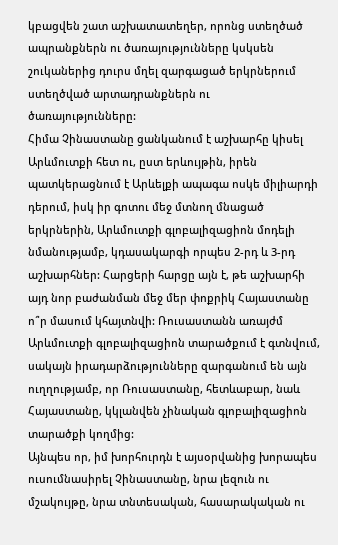կբացվեն շատ աշխատատեղեր, որոնց ստեղծած ապրանքներն ու ծառայությունները կսկսեն շուկաներից դուրս մղել զարգացած երկրներում ստեղծված արտադրանքներն ու ծառայությունները:
Հիմա Չինաստանը ցանկանում է աշխարհը կիսել Արևմուտքի հետ ու, ըստ երևույթին, իրեն պատկերացնում է Արևելքի ապագա ոսկե միլիարդի դերում, իսկ իր գոտու մեջ մտնող մնացած երկրներին, Արևմուտքի գլոբալիզացիոն մոդելի նմանությամբ, կդասակարգի որպես 2-րդ և 3-րդ աշխարհներ: Հարցերի հարցը այն է, թե աշխարհի այդ նոր բաժանման մեջ մեր փոքրիկ Հայաստանը ո՞ր մասում կհայտնվի: Ռուսաստանն առայժմ Արևմուտքի գլոբալիզացիոն տարածքում է գտնվում, սակայն իրադարձությունները զարգանում են այն ուղղությամբ, որ Ռուսաստանը, հետևաբար, նաև Հայաստանը, կկլանվեն չինական գլոբալիզացիոն տարածքի կողմից:
Այնպես որ, իմ խորհուրդն է այսօրվանից խորապես ուսումնասիրել Չինաստանը, նրա լեզուն ու մշակույթը, նրա տնտեսական, հասարակական ու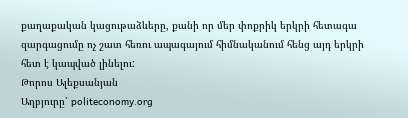քաղաքական կացութաձևերը, քանի որ մեր փոքրիկ երկրի հետագա զարգացումը ոչ շատ հեռու ապագայում հիմնականում հենց այդ երկրի հետ է կապված լինելու:
Թորոս Ալեքսանյան
Աղբյուրը՝ politeconomy.org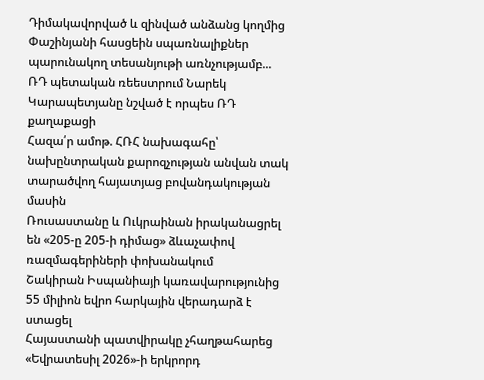Դիմակավորված և զինված անձանց կողմից Փաշինյանի հասցեին սպառնալիքներ պարունակող տեսանյութի առնչությամբ...
ՌԴ պետական ռեեստրում Նարեկ Կարապետյանը նշված է որպես ՌԴ քաղաքացի
Հազա՛ր ամոթ. ՀՌՀ նախագահը՝ նախընտրական քարոզչության անվան տակ տարածվող հայատյաց բովանդակության մասին
Ռուսաստանը և Ուկրաինան իրականացրել են «205-ը 205-ի դիմաց» ձևաչափով ռազմագերիների փոխանակում
Շակիրան Իսպանիայի կառավարությունից 55 միլիոն եվրո հարկային վերադարձ է ստացել
Հայաստանի պատվիրակը չհաղթահարեց «Եվրատեսիլ 2026»-ի երկրորդ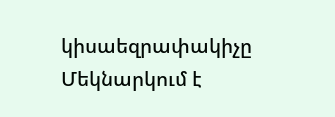կիսաեզրափակիչը
Մեկնարկում է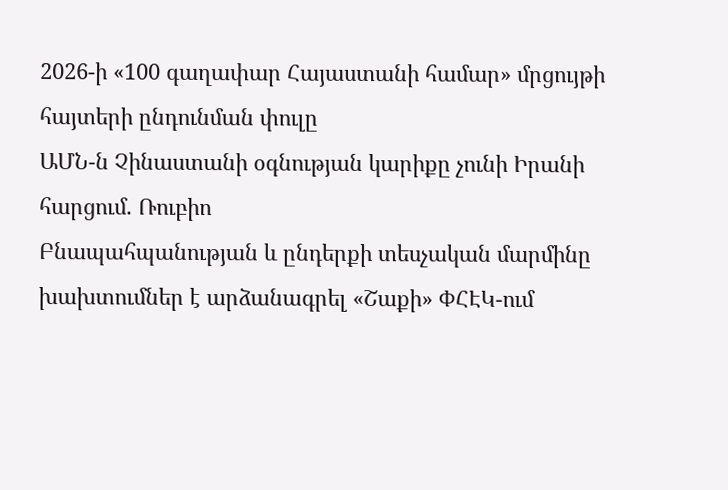2026-ի «100 գաղափար Հայաստանի համար» մրցույթի հայտերի ընդունման փուլը
ԱՄՆ-ն Չինաստանի օգնության կարիքը չունի Իրանի հարցում. Ռուբիո
Բնապահպանության և ընդերքի տեսչական մարմինը խախտումներ է արձանագրել «Շաքի» ՓՀԷԿ-ում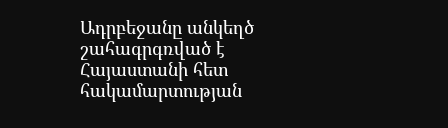Ադրբեջանը անկեղծ շահագրգռված է Հայաստանի հետ հակամարտության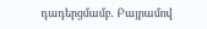դադերցմամբ. Բայրամով